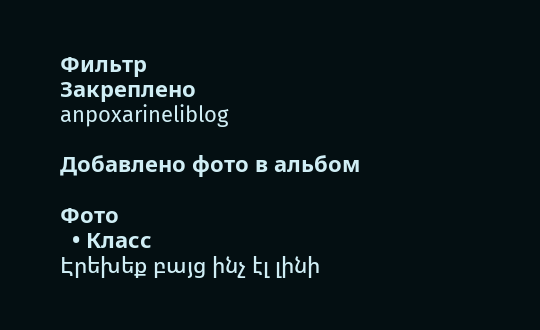Фильтр
Закреплено
anpoxarineliblog

Добавлено фото в альбом

Фото
  • Класс
Էրեխեք բայց ինչ էլ լինի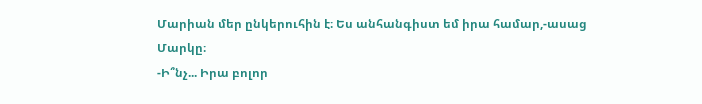Մարիան մեր ընկերուհին է։ Ես անհանգիստ եմ իրա համար,-ասաց Մարկը։
-Ի՞նչ... Իրա բոլոր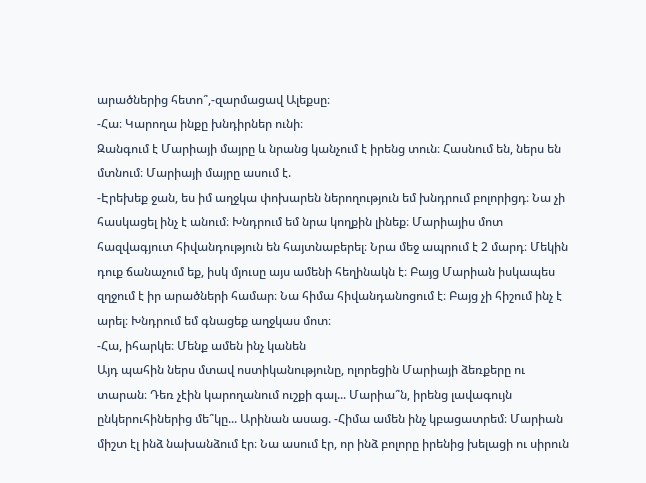արածներից հետո՞,-զարմացավ Ալեքսը։
-Հա։ Կարողա ինքը խնդիրներ ունի։
Զանգում է Մարիայի մայրը և նրանց կանչում է իրենց տուն։ Հասնում են, ներս են մտնում։ Մարիայի մայրը ասում է.
-Էրեխեք ջան, ես իմ աղջկա փոխարեն ներողություն եմ խնդրում բոլորիցդ։ Նա չի հասկացել ինչ է անում։ Խնդրում եմ նրա կողքին լինեք։ Մարիայիս մոտ հազվագյուտ հիվանդություն են հայտնաբերել։ Նրա մեջ ապրում է 2 մարդ։ Մեկին դուք ճանաչում եք, իսկ մյուսը այս ամենի հեղինակն է։ Բայց Մարիան իսկապես զղջում է իր արածների համար։ Նա հիմա հիվանդանոցում է։ Բայց չի հիշում ինչ է արել։ Խնդրում եմ գնացեք աղջկաս մոտ։
-Հա, իհարկե։ Մենք ամեն ինչ կանեն
Այդ պահին ներս մտավ ոստիկանությունը, ոլորեցին Մարիայի ձեռքերը ու տարան։ Դեռ չէին կարողանում ուշքի գալ... Մարիա՞ն, իրենց լավագույն ընկերուհիներից մե՞կը... Արինան ասաց. -Հիմա ամեն ինչ կբացատրեմ։ Մարիան միշտ էլ ինձ նախանձում էր։ Նա ասում էր, որ ինձ բոլորը իրենից խելացի ու սիրուն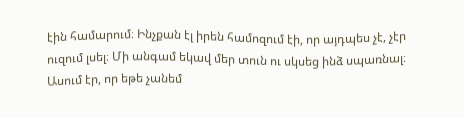էին համարում։ Ինչքան էլ իրեն համոզում էի, որ այդպես չէ, չէր ուզում լսել։ Մի անգամ եկավ մեր տուն ու սկսեց ինձ սպառնալ։ Ասում էր, որ եթե չանեմ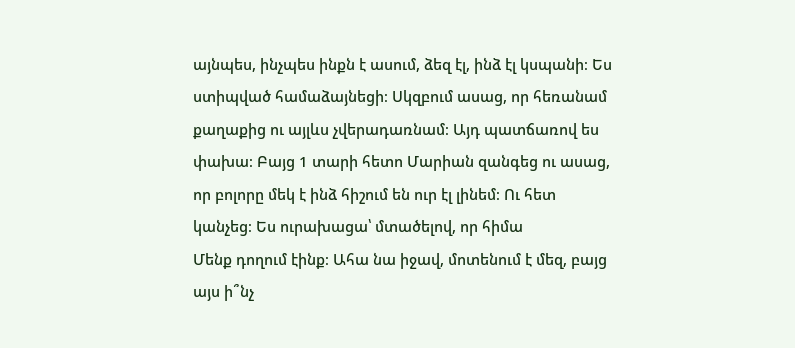այնպես, ինչպես ինքն է ասում, ձեզ էլ, ինձ էլ կսպանի։ Ես ստիպված համաձայնեցի։ Սկզբում ասաց, որ հեռանամ քաղաքից ու այլևս չվերադառնամ։ Այդ պատճառով ես փախա։ Բայց 1 տարի հետո Մարիան զանգեց ու ասաց, որ բոլորը մեկ է ինձ հիշում են ուր էլ լինեմ։ Ու հետ կանչեց։ Ես ուրախացա՝ մտածելով, որ հիմա
Մենք դողում էինք։ Ահա նա իջավ, մոտենում է մեզ, բայց այս ի՞նչ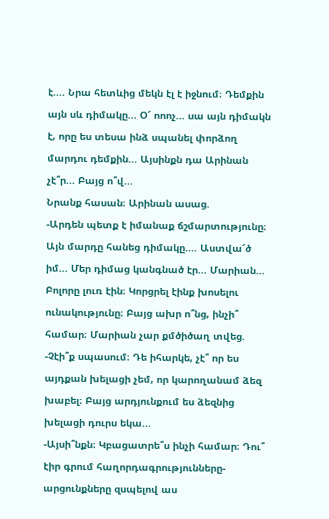է.... Նրա հետևից մեկն էլ է իջնում։ Դեմքին այն սև դիմակը... Օ՜ ոոոչ... սա այն դիմակն է, որը ես տեսա ինձ սպանել փորձող մարդու դեմքին... Այսինքն դա Արինան չէ՞ր... Բայց ո՞վ...
Նրանք հասան։ Արինան ասաց.
-Արդեն պետք է իմանաք ճշմարտությունը։
Այն մարդը հանեց դիմակը.... Աստվա՜ծ իմ... Մեր դիմաց կանգնած էր... Մարիան... Բոլորը լուռ էին։ Կորցրել էինք խոսելու ունակությունը։ Բայց ախր ո՞նց, ինչի՞ համար։ Մարիան չար քմծիծաղ տվեց.
-Չէի՞ք սպասում։ Դե իհարկե, չէ՞ որ ես այդքան խելացի չեմ, որ կարողանամ ձեզ խաբել։ Բայց արդյունքում ես ձեզնից խելացի դուրս եկա...
-Այսի՞նքն։ Կբացատրե՞ս ինչի համար։ Դու՞ էիր գրում հաղորդագրությունները-արցունքները զսպելով աս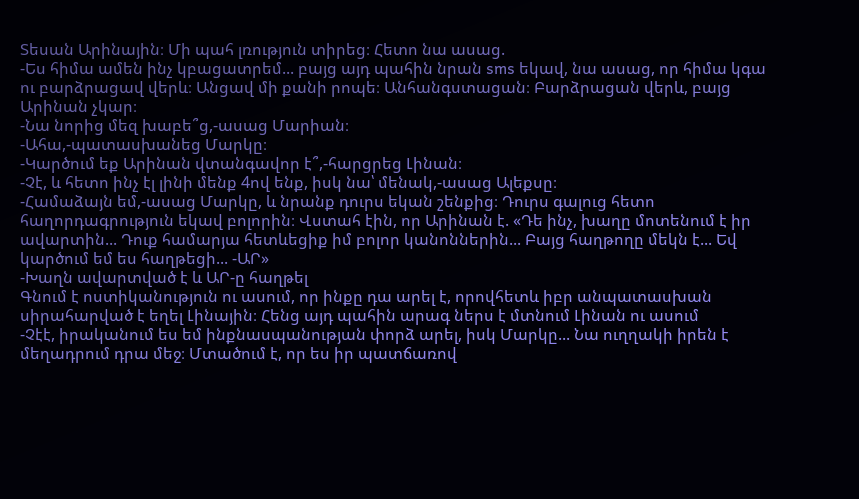Տեսան Արինային։ Մի պահ լռություն տիրեց։ Հետո նա ասաց.
-Ես հիմա ամեն ինչ կբացատրեմ... բայց այդ պահին նրան sms եկավ, նա ասաց, որ հիմա կգա ու բարձրացավ վերև։ Անցավ մի քանի րոպե։ Անհանգստացան։ Բարձրացան վերև, բայց Արինան չկար։
-Նա նորից մեզ խաբե՞ց,-ասաց Մարիան։
-Ահա,-պատասխանեց Մարկը։
-Կարծում եք Արինան վտանգավոր է՞,-հարցրեց Լինան։
-Չէ, և հետո ինչ էլ լինի մենք 4ով ենք, իսկ նա՝ մենակ,-ասաց Ալեքսը։
-Համաձայն եմ,-ասաց Մարկը, և նրանք դուրս եկան շենքից։ Դուրս գալուց հետո հաղորդագրություն եկավ բոլորին։ Վստահ էին, որ Արինան է. «Դե ինչ, խաղը մոտենում է իր ավարտին... Դուք համարյա հետևեցիք իմ բոլոր կանոններին... Բայց հաղթողը մեկն է... Եվ կարծում եմ ես հաղթեցի... -ԱՐ»
-Խաղն ավարտված է և ԱՐ-ը հաղթել
Գնում է ոստիկանություն ու ասում, որ ինքը դա արել է, որովհետև իբր անպատասխան սիրահարված է եղել Լինային։ Հենց այդ պահին արագ ներս է մտնում Լինան ու ասում
-Չէէ, իրականում ես եմ ինքնասպանության փորձ արել, իսկ Մարկը... Նա ուղղակի իրեն է մեղադրում դրա մեջ։ Մտածում է, որ ես իր պատճառով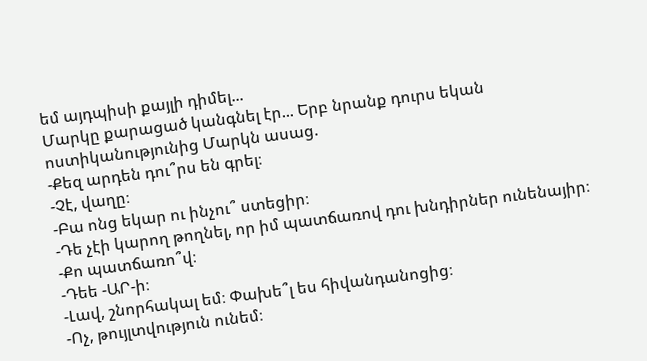եմ այդպիսի քայլի դիմել...
Մարկը քարացած կանգնել էր... Երբ նրանք դուրս եկան ոստիկանությունից Մարկն ասաց.
-Քեզ արդեն դու՞րս են գրել։
-Չէ, վաղը։
-Բա ոնց եկար ու ինչու՞ ստեցիր։
-Դե չէի կարող թողնել, որ իմ պատճառով դու խնդիրներ ունենայիր։
-Քո պատճառո՞վ։
-Դեե -ԱՐ-ի։
-Լավ, շնորհակալ եմ։ Փախե՞լ ես հիվանդանոցից։
-Ոչ, թույլտվություն ունեմ։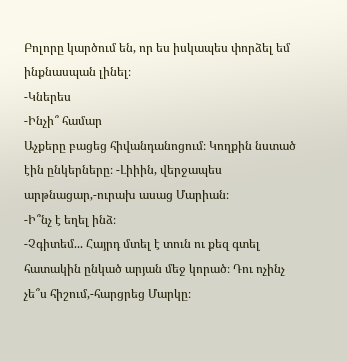Բոլորը կարծում են, որ ես իսկապես փորձել եմ ինքնասպան լինել։
-Կներես
-Ինչի՞ համար
Աչքերը բացեց հիվանդանոցում։ Կողքին նստած էին ընկերները։ -Լիիին, վերջապես արթնացար,-ուրախ ասաց Մարիան։
-Ի՞նչ է եղել ինձ։
-Չգիտեմ... Հայրդ մտել է տուն ու քեզ գտել հատակին ընկած արյան մեջ կորած։ Դու ոչինչ չե՞ս հիշում,-հարցրեց Մարկը։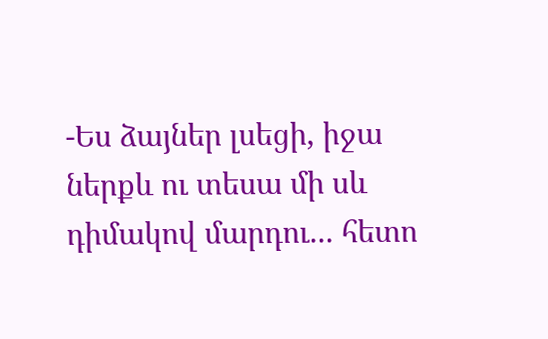-Ես ձայներ լսեցի, իջա ներքև ու տեսա մի սև դիմակով մարդու... հետո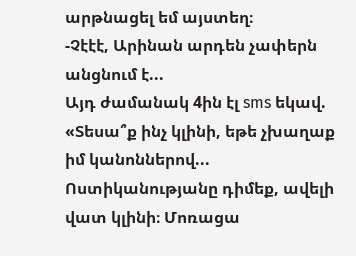արթնացել եմ այստեղ։
-Չէէէ, Արինան արդեն չափերն անցնում է...
Այդ ժամանակ 4ին էլ sms եկավ. «Տեսա՞ք ինչ կլինի, եթե չխաղաք իմ կանոններով... Ոստիկանությանը դիմեք, ավելի վատ կլինի։ Մոռացա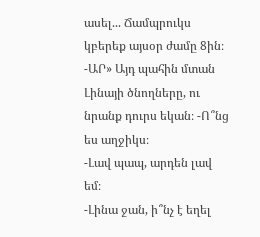ասել... Ճամպրուկս կբերեք այսօր ժամը 8ին։ -ԱՐ» Այդ պահին մտան Լինայի ծնողները, ու նրանք դուրս եկան։ -Ո՞նց ես աղջիկս։
-Լավ պապ, արդեն լավ եմ։
-Լինա ջան, ի՞նչ է եղել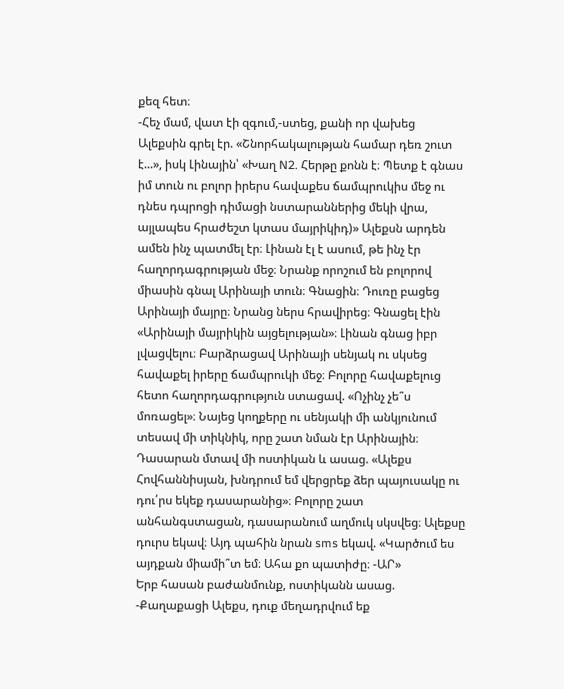քեզ հետ։
-Հեչ մամ, վատ էի զգում,-ստեց, քանի որ վախեց
Ալեքսին գրել էր. «Շնորհակալության համար դեռ շուտ է...», իսկ Լինային՝ «Խաղ N2. Հերթը քոնն է։ Պետք է գնաս իմ տուն ու բոլոր իրերս հավաքես ճամպրուկիս մեջ ու դնես դպրոցի դիմացի նստարաններից մեկի վրա, այլապես հրաժեշտ կտաս մայրիկիդ)» Ալեքսն արդեն ամեն ինչ պատմել էր։ Լինան էլ է ասում, թե ինչ էր հաղորդագրության մեջ։ Նրանք որոշում են բոլորով միասին գնալ Արինայի տուն։ Գնացին։ Դուռը բացեց Արինայի մայրը։ Նրանց ներս հրավիրեց։ Գնացել էին «Արինայի մայրիկին այցելության»։ Լինան գնաց իբր լվացվելու։ Բարձրացավ Արինայի սենյակ ու սկսեց հավաքել իրերը ճամպրուկի մեջ։ Բոլորը հավաքելուց հետո հաղորդագրություն ստացավ. «Ոչինչ չե՞ս մոռացել»։ Նայեց կողքերը ու սենյակի մի անկյունում տեսավ մի տիկնիկ, որը շատ նման էր Արինային։
Դասարան մտավ մի ոստիկան և ասաց. «Ալեքս Հովհաննիսյան, խնդրում եմ վերցրեք ձեր պայուսակը ու դու՛րս եկեք դասարանից»։ Բոլորը շատ անհանգստացան, դասարանում աղմուկ սկսվեց։ Ալեքսը դուրս եկավ։ Այդ պահին նրան sms եկավ. «Կարծում ես այդքան միամի՞տ եմ։ Ահա քո պատիժը։ -ԱՐ»
Երբ հասան բաժանմունք, ոստիկանն ասաց.
-Քաղաքացի Ալեքս, դուք մեղադրվում եք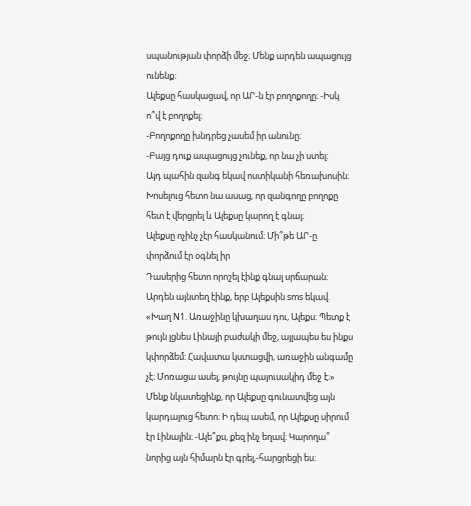սպանության փորձի մեջ։ Մենք արդեն ապացույց ունենք։
Ալեքսը հասկացավ, որ ԱՐ-ն էր բողոքողը։ -Իսկ ո՞վ է բողոքել։
-Բողոքողը խնդրեց չասեմ իր անունը։
-Բայց դուք ապացույց չունեք, որ նա չի ստել։
Այդ պահին զանգ եկավ ոստիկանի հեռախոսին։ Խոսելուց հետո նա ասաց, որ զանգողը բողոքը հետ է վերցրել և Ալեքսը կարող է գնալ։
Ալեքսը ոչինչ չէր հասկանում։ Մի՞թե ԱՐ-ը փորձում էր օգնել իր
Դասերից հետո որոշել էինք գնալ սրճարան։ Արդեն այնտեղ էինք, երբ Ալեքսին sms եկավ. «Խաղ N1. Առաջինը կխաղաս դու, Ալեքս։ Պետք է թույն լցնես Լինայի բաժակի մեջ, այլապես ես ինքս կփորձեմ։ Հավատա կստացվի, առաջին անգամը չէ։ Մոռացա ասել, թույնը պայուսակիդ մեջ է։» Մենք նկատեցինք, որ Ալեքսը գունատվեց այն կարդալուց հետո։ Ի դեպ ասեմ, որ Ալեքսը սիրում էր Լինային։ -Ալե՞քս, քեզ ինչ եղավ։ Կարողա՞ նորից այն հիմարն էր գրել,-հարցրեցի ես։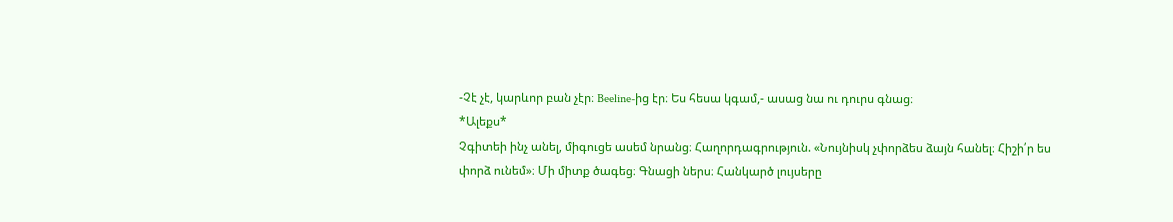-Չէ չէ, կարևոր բան չէր։ Beeline-ից էր։ Ես հեսա կգամ,- ասաց նա ու դուրս գնաց։
*Ալեքս*
Չգիտեի ինչ անել, միգուցե ասեմ նրանց։ Հաղորդագրություն. «Նույնիսկ չփորձես ձայն հանել։ Հիշի՛ր ես փորձ ունեմ»։ Մի միտք ծագեց։ Գնացի ներս։ Հանկարծ լույսերը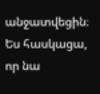անջատվեցին։ Ես հասկացա, որ նա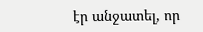էր անջատել, որ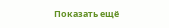Показать ещё